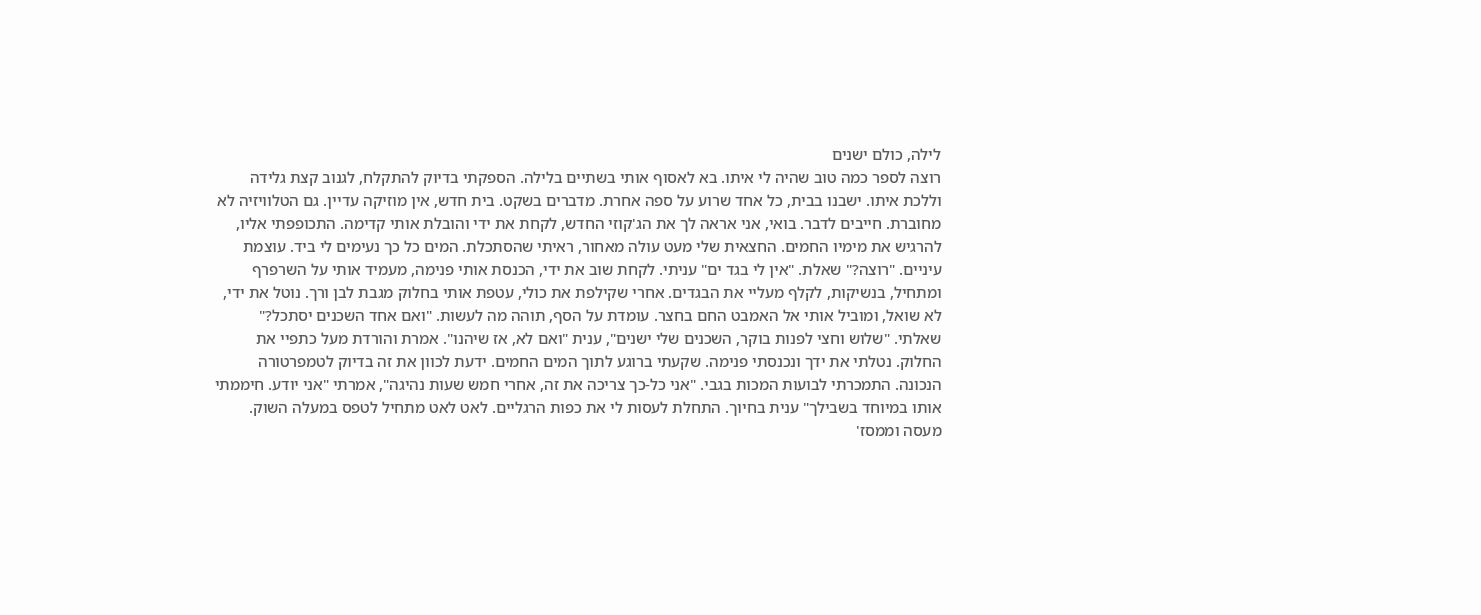לילה, כולם ישנים
רוצה לספר כמה טוב שהיה לי איתו. בא לאסוף אותי בשתיים בלילה. הספקתי בדיוק להתקלח, לגנוב קצת גלידה וללכת איתו. ישבנו בבית, כל אחד שרוע על ספה אחרת. מדברים בשקט. בית חדש, אין מוזיקה עדיין. גם הטלוויזיה לא מחוברת. חייבים לדבר. בואי, אני אראה לך את הג'קוזי החדש, לקחת את ידי והובלת אותי קדימה. התכופפתי אליו, להרגיש את מימיו החמים. החצאית שלי מעט עולה מאחור, ראיתי שהסתכלת. המים כל כך נעימים לי ביד. עוצמת עיניים. "רוצה?" שאלת. "אין לי בגד ים" עניתי. לקחת שוב את ידי, הכנסת אותי פנימה, מעמיד אותי על השרפרף ומתחיל, בנשיקות, לקלף מעליי את הבגדים. אחרי שקילפת את כולי, עטפת אותי בחלוק מגבת לבן ורך. נוטל את ידי, לא שואל, ומוביל אותי אל האמבט החם בחצר. עומדת על הסף, תוהה מה לעשות. "ואם אחד השכנים יסתכל?" שאלתי. "שלוש וחצי לפנות בוקר, השכנים שלי ישנים", ענית "ואם לא, אז שיהנו". אמרת והורדת מעל כתפיי את החלוק. נטלתי את ידך ונכנסתי פנימה. שקעתי ברוגע לתוך המים החמים. ידעת לכוון את זה בדיוק לטמפרטורה הנכונה. התמכרתי לבועות המכות בגבי. "אני כל-כך צריכה את זה, אחרי חמש שעות נהיגה", אמרתי "אני יודע. חיממתי אותו במיוחד בשבילך" ענית בחיוך. התחלת לעסות לי את כפות הרגליים. לאט לאט מתחיל לטפס במעלה השוק. מעסה וממסז'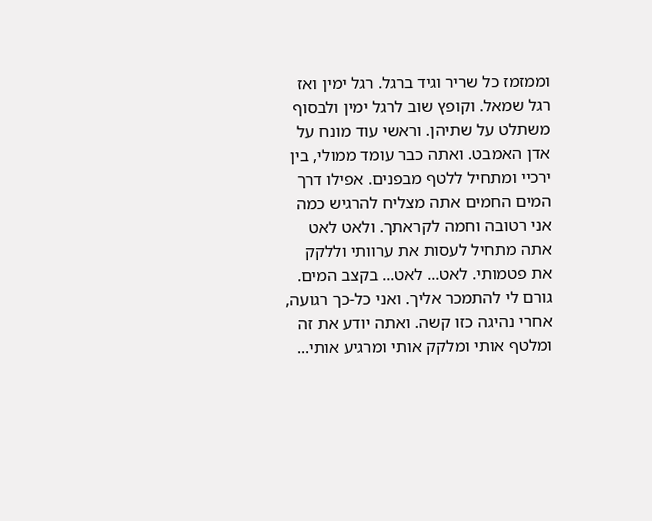וממזמז כל שריר וגיד ברגל. רגל ימין ואז רגל שמאל. וקופץ שוב לרגל ימין ולבסוף משתלט על שתיהן. וראשי עוד מונח על אדן האמבט. ואתה כבר עומד ממולי, בין ירכיי ומתחיל ללטף מבפנים. אפילו דרך המים החמים אתה מצליח להרגיש כמה אני רטובה וחמה לקראתך. ולאט לאט אתה מתחיל לעסות את ערוותי וללקק את פטמותי. לאט... לאט... בקצב המים. גורם לי להתמכר אליך. ואני כל-כך רגועה, אחרי נהיגה כזו קשה. ואתה יודע את זה ומלטף אותי ומלקק אותי ומרגיע אותי...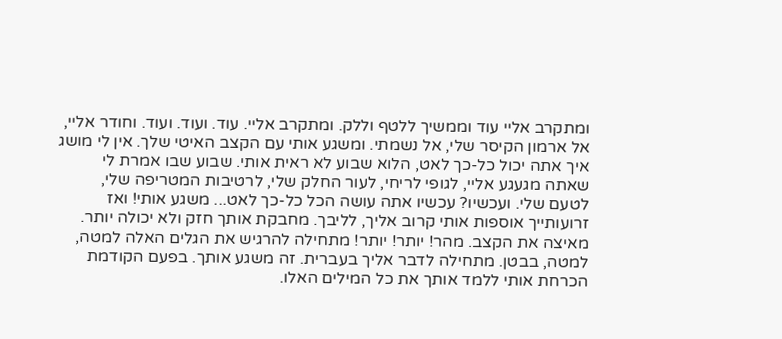ומתקרב אליי עוד וממשיך ללטף וללק. ומתקרב אליי. עוד. ועוד. ועוד. וחודר אליי, אל ארמון הקיסר שלי, אל נשמתי. ומשגע אותי עם הקצב האיטי שלך. אין לי מושג איך אתה יכול כל-כך לאט, הלוא שבוע לא ראית אותי. שבוע שבו אמרת לי שאתה מגעגע אליי, לגופי לריחי, לעור החלק שלי, לרטיבות המטריפה שלי, לטעם שלי. ועכשיו? עכשיו אתה עושה הכל כל-כך לאט... משגע אותי! ואז זרועותייך אוספות אותי קרוב אליך, לליבך. מחבקת אותך חזק ולא יכולה יותר. מאיצה את הקצב. מהר! יותר! יותר! מתחילה להרגיש את הגלים האלה למטה, למטה, בבטן. מתחילה לדבר אליך בעברית. זה משגע אותך. בפעם הקודמת הכרחת אותי ללמד אותך את כל המילים האלו.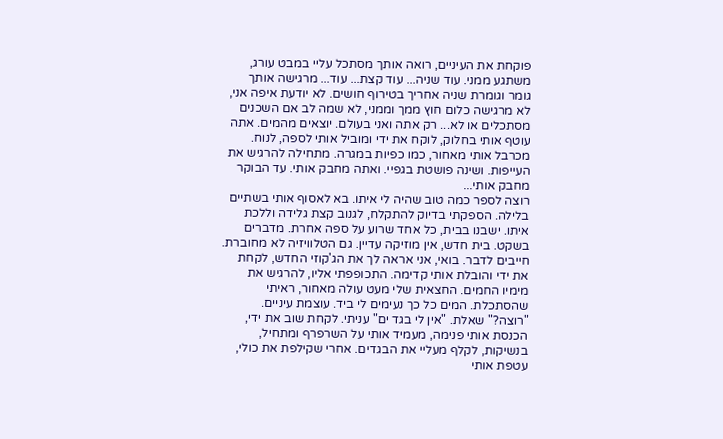פוקחת את העיניים, רואה אותך מסתכל עליי במבט עורג, משתגע ממני. עוד שניה... עוד קצת... עוד... מרגישה אותך גומר וגומרת שניה אחריך בטירוף חושים. לא יודעת איפה אני, לא מרגישה כלום חוץ ממך וממני, לא שמה לב אם השכנים מסתכלים או לא... רק אתה ואני בעולם. יוצאים מהמים. אתה עוטף אותי בחלוק, לוקח את ידי ומוביל אותי לספה, לנוח. מכרבל אותי מאחור, כמו כפיות במגרה. מתחילה להרגיש את העייפות. ושינה פושטת בגפיי. ואתה מחבק אותי. עד הבוקר מחבק אותי...
רוצה לספר כמה טוב שהיה לי איתו. בא לאסוף אותי בשתיים בלילה. הספקתי בדיוק להתקלח, לגנוב קצת גלידה וללכת איתו. ישבנו בבית, כל אחד שרוע על ספה אחרת. מדברים בשקט. בית חדש, אין מוזיקה עדיין. גם הטלוויזיה לא מחוברת. חייבים לדבר. בואי, אני אראה לך את הג'קוזי החדש, לקחת את ידי והובלת אותי קדימה. התכופפתי אליו, להרגיש את מימיו החמים. החצאית שלי מעט עולה מאחור, ראיתי שהסתכלת. המים כל כך נעימים לי ביד. עוצמת עיניים. "רוצה?" שאלת. "אין לי בגד ים" עניתי. לקחת שוב את ידי, הכנסת אותי פנימה, מעמיד אותי על השרפרף ומתחיל, בנשיקות, לקלף מעליי את הבגדים. אחרי שקילפת את כולי, עטפת אותי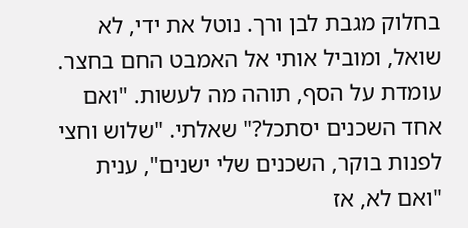בחלוק מגבת לבן ורך. נוטל את ידי, לא שואל, ומוביל אותי אל האמבט החם בחצר. עומדת על הסף, תוהה מה לעשות. "ואם אחד השכנים יסתכל?" שאלתי. "שלוש וחצי לפנות בוקר, השכנים שלי ישנים", ענית "ואם לא, אז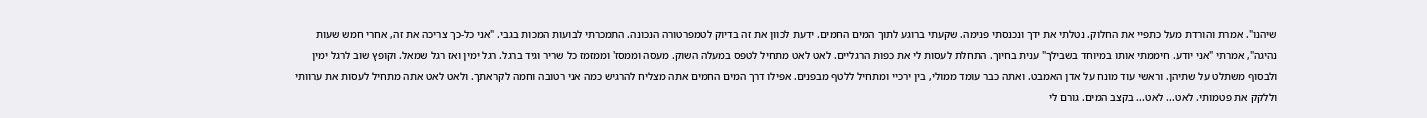שיהנו". אמרת והורדת מעל כתפיי את החלוק. נטלתי את ידך ונכנסתי פנימה. שקעתי ברוגע לתוך המים החמים. ידעת לכוון את זה בדיוק לטמפרטורה הנכונה. התמכרתי לבועות המכות בגבי. "אני כל-כך צריכה את זה, אחרי חמש שעות נהיגה", אמרתי "אני יודע. חיממתי אותו במיוחד בשבילך" ענית בחיוך. התחלת לעסות לי את כפות הרגליים. לאט לאט מתחיל לטפס במעלה השוק. מעסה וממסז' וממזמז כל שריר וגיד ברגל. רגל ימין ואז רגל שמאל. וקופץ שוב לרגל ימין ולבסוף משתלט על שתיהן. וראשי עוד מונח על אדן האמבט. ואתה כבר עומד ממולי, בין ירכיי ומתחיל ללטף מבפנים. אפילו דרך המים החמים אתה מצליח להרגיש כמה אני רטובה וחמה לקראתך. ולאט לאט אתה מתחיל לעסות את ערוותי וללקק את פטמותי. לאט... לאט... בקצב המים. גורם לי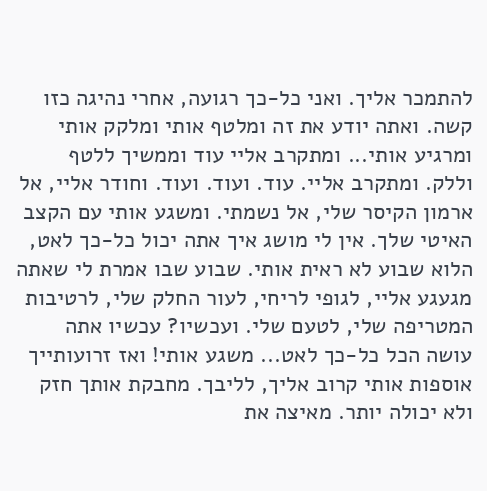להתמכר אליך. ואני כל-כך רגועה, אחרי נהיגה כזו קשה. ואתה יודע את זה ומלטף אותי ומלקק אותי ומרגיע אותי... ומתקרב אליי עוד וממשיך ללטף וללק. ומתקרב אליי. עוד. ועוד. ועוד. וחודר אליי, אל ארמון הקיסר שלי, אל נשמתי. ומשגע אותי עם הקצב האיטי שלך. אין לי מושג איך אתה יכול כל-כך לאט, הלוא שבוע לא ראית אותי. שבוע שבו אמרת לי שאתה מגעגע אליי, לגופי לריחי, לעור החלק שלי, לרטיבות המטריפה שלי, לטעם שלי. ועכשיו? עכשיו אתה עושה הכל כל-כך לאט... משגע אותי! ואז זרועותייך אוספות אותי קרוב אליך, לליבך. מחבקת אותך חזק ולא יכולה יותר. מאיצה את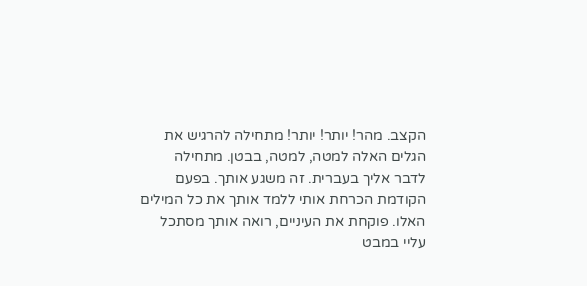הקצב. מהר! יותר! יותר! מתחילה להרגיש את הגלים האלה למטה, למטה, בבטן. מתחילה לדבר אליך בעברית. זה משגע אותך. בפעם הקודמת הכרחת אותי ללמד אותך את כל המילים האלו. פוקחת את העיניים, רואה אותך מסתכל עליי במבט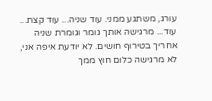עורג, משתגע ממני. עוד שניה... עוד קצת... עוד... מרגישה אותך גומר וגומרת שניה אחריך בטירוף חושים. לא יודעת איפה אני, לא מרגישה כלום חוץ ממך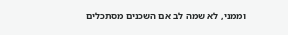וממני, לא שמה לב אם השכנים מסתכלים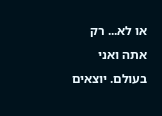או לא... רק אתה ואני בעולם. יוצאים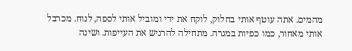מהמים. אתה עוטף אותי בחלוק, לוקח את ידי ומוביל אותי לספה, לנוח. מכרבל אותי מאחור, כמו כפיות במגרה. מתחילה להרגיש את העייפות. ושינה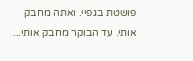פושטת בגפיי. ואתה מחבק אותי. עד הבוקר מחבק אותי...